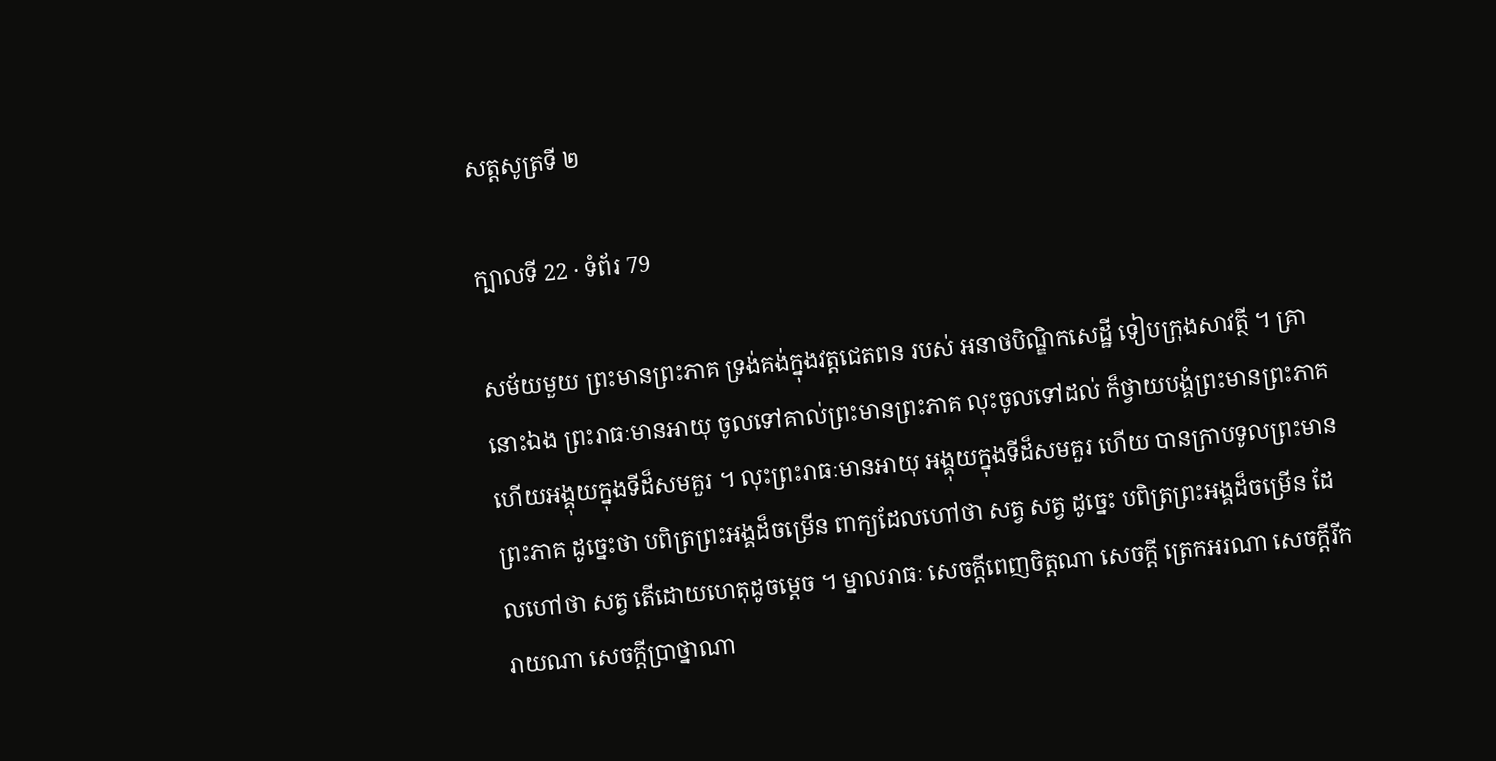សត្តសូត្រទី ២

ក្បាលទី 22 · ទំព័រ 79

សម័យមួយ ព្រះមានព្រះភាគ ទ្រង់គង់ក្នុងវត្តជេតពន របស់ អនាថបិណ្ឌិកសេដ្ឋី ទៀបក្រុងសាវត្ថី ។ គ្រានោះឯង ព្រះរាធៈមានអាយុ ចូលទៅគាល់ព្រះមានព្រះភាគ លុះចូលទៅដល់ ក៏ថ្វាយបង្គំព្រះមានព្រះភាគ ហើយអង្គុយក្នុងទីដ៏សមគួរ ។ លុះព្រះរាធៈមានអាយុ អង្គុយក្នុងទីដ៏សមគួរ ហើយ បានក្រាបទូលព្រះមានព្រះភាគ ដូច្នេះថា បពិត្រព្រះអង្គដ៏ចម្រើន ពាក្យដែលហៅថា សត្វ សត្វ ដូច្នេះ បពិត្រព្រះអង្គដ៏ចម្រើន ដែលហៅថា សត្វ តើដោយហេតុដូចម្តេច ។ ម្នាលរាធៈ សេចក្តីពេញចិត្តណា សេចក្តី ត្រេកអរណា សេចក្តីរីករាយណា សេចក្តីប្រាថ្នាណា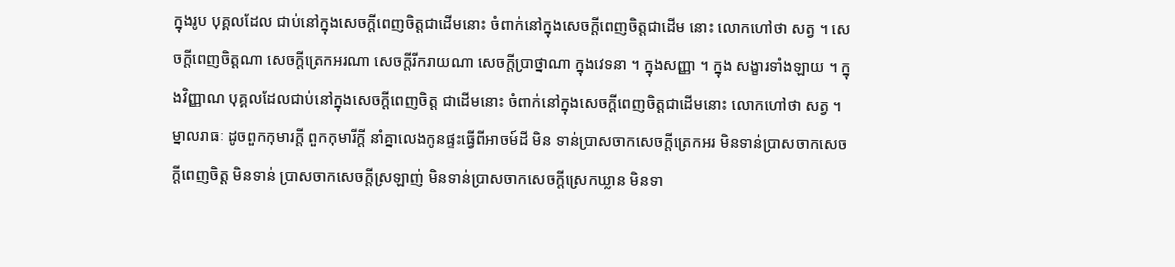ក្នុងរូប បុគ្គលដែល ជាប់នៅក្នុងសេចក្តីពេញចិត្តជាដើមនោះ ចំពាក់នៅក្នុងសេចក្តីពេញចិត្តជាដើម នោះ លោកហៅថា សត្វ ។ សេចក្តីពេញចិត្តណា សេចក្តីត្រេកអរណា សេចក្តីរីករាយណា សេចក្តីប្រាថ្នាណា ក្នុងវេទនា ។ ក្នុងសញ្ញា ។ ក្នុង សង្ខារទាំងឡាយ ។ ក្នុងវិញ្ញាណ បុគ្គលដែលជាប់នៅក្នុងសេចក្តីពេញចិត្ត ជាដើមនោះ ចំពាក់នៅក្នុងសេចក្តីពេញចិត្តជាដើមនោះ លោកហៅថា សត្វ ។ ម្នាលរាធៈ ដូចពួកកុមារក្តី ពួកកុមារីក្តី នាំគ្នាលេងកូនផ្ទះធ្វើពីអាចម៍ដី មិន ទាន់ប្រាសចាកសេចក្តីត្រេកអរ មិនទាន់ប្រាសចាកសេចក្តីពេញចិត្ត មិនទាន់ ប្រាសចាកសេចក្តីស្រឡាញ់ មិនទាន់ប្រាសចាកសេចក្តីស្រេកឃ្លាន មិនទា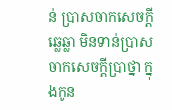ន់ ប្រាសចាកសេចក្តីឆ្លេឆ្លា មិនទាន់ប្រាសចាកសេចក្តីប្រាថ្នា ក្នុងកូន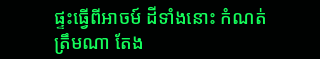ផ្ទះធ្វើពីអាចម៍ ដីទាំងនោះ កំណត់ត្រឹមណា តែង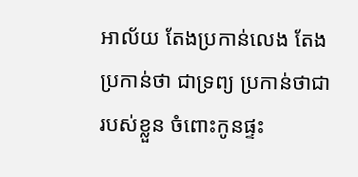អាល័យ តែងប្រកាន់លេង តែងប្រកាន់ថា ជាទ្រព្យ ប្រកាន់ថាជារបស់ខ្លួន ចំពោះកូនផ្ទះ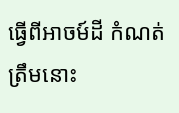ធ្វើពីអាចម៍ដី កំណត់ត្រឹមនោះ